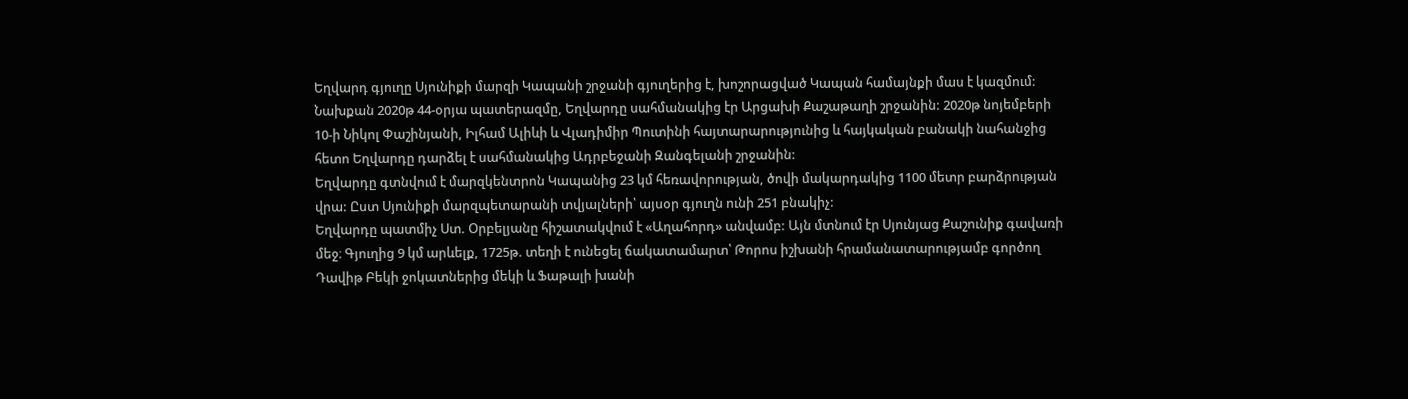Եղվարդ գյուղը Սյունիքի մարզի Կապանի շրջանի գյուղերից է, խոշորացված Կապան համայնքի մաս է կազմում:
Նախքան 2020թ 44-օրյա պատերազմը, Եղվարդը սահմանակից էր Արցախի Քաշաթաղի շրջանին: 2020թ նոյեմբերի 10-ի Նիկոլ Փաշինյանի, Իլհամ Ալիևի և Վլադիմիր Պուտինի հայտարարությունից և հայկական բանակի նահանջից հետո Եղվարդը դարձել է սահմանակից Ադրբեջանի Զանգելանի շրջանին:
Եղվարդը գտնվում է մարզկենտրոն Կապանից 23 կմ հեռավորության, ծովի մակարդակից 1100 մետր բարձրության վրա: Ըստ Սյունիքի մարզպետարանի տվյալների՝ այսօր գյուղն ունի 251 բնակիչ:
Եղվարդը պատմիչ Ստ. Օրբելյանը հիշատակվում է «Աղահորդ» անվամբ: Այն մտնում էր Սյունյաց Քաշունիք գավառի մեջ։ Գյուղից 9 կմ արևելք, 1725թ. տեղի է ունեցել ճակատամարտ՝ Թորոս իշխանի հրամանատարությամբ գործող Դավիթ Բեկի ջոկատներից մեկի և Ֆաթալի խանի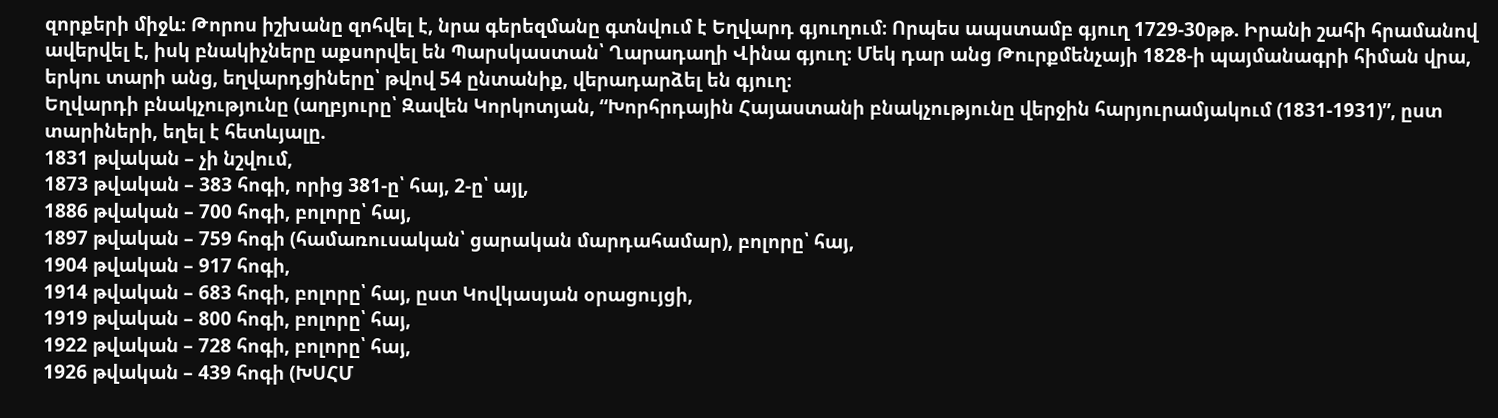զորքերի միջև։ Թորոս իշխանը զոհվել է, նրա գերեզմանը գտնվում է Եղվարդ գյուղում։ Որպես ապստամբ գյուղ 1729-30թթ. Իրանի շահի հրամանով ավերվել է, իսկ բնակիչները աքսորվել են Պարսկաստան՝ Ղարադաղի Վինա գյուղ։ Մեկ դար անց Թուրքմենչայի 1828-ի պայմանագրի հիման վրա, երկու տարի անց, եղվարդցիները՝ թվով 54 ընտանիք, վերադարձել են գյուղ։
Եղվարդի բնակչությունը (աղբյուրը՝ Զավեն Կորկոտյան, “Խորհրդային Հայաստանի բնակչությունը վերջին հարյուրամյակում (1831-1931)”, ըստ տարիների, եղել է հետևյալը.
1831 թվական – չի նշվում,
1873 թվական – 383 հոգի, որից 381-ը՝ հայ, 2-ը՝ այլ,
1886 թվական – 700 հոգի, բոլորը՝ հայ,
1897 թվական – 759 հոգի (համառուսական՝ ցարական մարդահամար), բոլորը՝ հայ,
1904 թվական – 917 հոգի,
1914 թվական – 683 հոգի, բոլորը՝ հայ, ըստ Կովկասյան օրացույցի,
1919 թվական – 800 հոգի, բոլորը՝ հայ,
1922 թվական – 728 հոգի, բոլորը՝ հայ,
1926 թվական – 439 հոգի (ԽՍՀՄ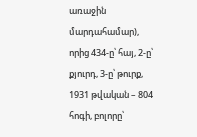առաջին մարդահամար), որից 434-ը՝ հայ, 2-ը՝ քյուրդ, 3-ը՝ թուրք,
1931 թվական – 804 հոգի, բոլորը՝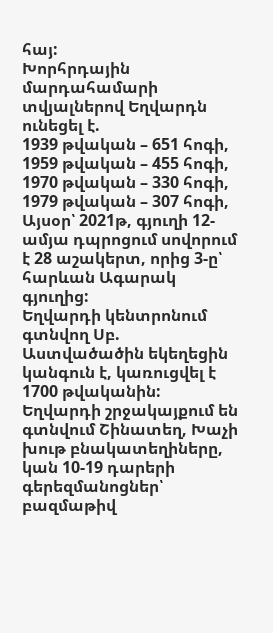հայ:
Խորհրդային մարդահամարի տվյալներով Եղվարդն ունեցել է.
1939 թվական – 651 հոգի,
1959 թվական – 455 հոգի,
1970 թվական – 330 հոգի,
1979 թվական – 307 հոգի,
Այսօր՝ 2021թ, գյուղի 12-ամյա դպրոցում սովորում է 28 աշակերտ, որից 3-ը՝ հարևան Ագարակ գյուղից:
Եղվարդի կենտրոնում գտնվող Սբ. Աստվածածին եկեղեցին կանգուն է, կառուցվել է 1700 թվականին: Եղվարդի շրջակայքում են գտնվում Շինատեղ, Խաչի խութ բնակատեղիները, կան 10-19 դարերի գերեզմանոցներ՝ բազմաթիվ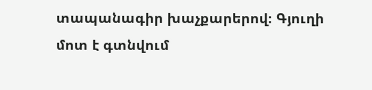տապանագիր խաչքարերով։ Գյուղի մոտ է գտնվում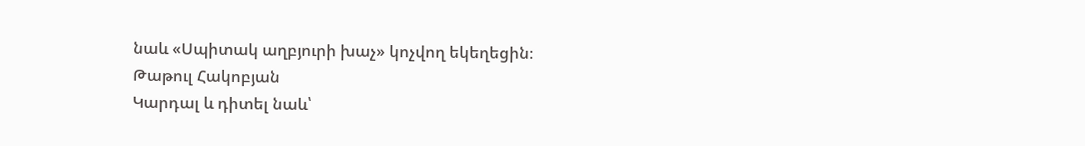նաև «Սպիտակ աղբյուրի խաչ» կոչվող եկեղեցին։
Թաթուլ Հակոբյան
Կարդալ և դիտել նաև՝